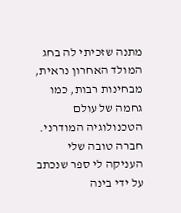מתנה שזכיתי לה בחג המולד האחרון נראית, מבחינות רבות, כמו גחמה של עולם הטכנולוגיה המודרני. חברה טובה שלי העניקה לי ספר שנכתב על ידי בינה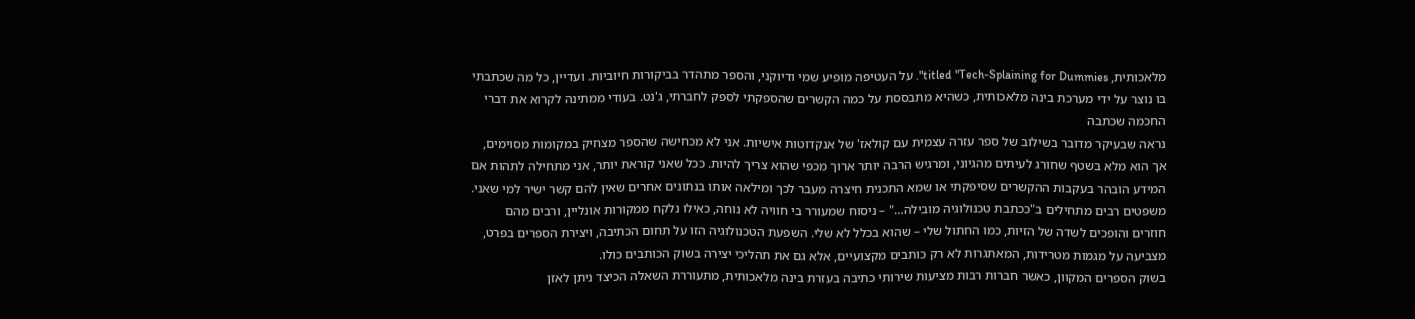מלאכותית, titled "Tech-Splaining for Dummies". על העטיפה מופיע שמי ודיוקני, והספר מתהדר בביקורות חיוביות. ועדיין, כל מה שכתבתי בו נוצר על ידי מערכת בינה מלאכותית, כשהיא מתבססת על כמה הקשרים שהספקתי לספק לחברתי, ג'נט. בעודי ממתינה לקרוא את דברי החכמה שכתבה
נראה שבעיקר מדובר בשילוב של ספר עזרה עצמית עם קולאז' של אנקדוטות אישיות. אני לא מכחישה שהספר מצחיק במקומות מסוימים, אך הוא מלא בשטף שחורג לעיתים מהגיוני, ומרגיש הרבה יותר ארוך מכפי שהוא צריך להיות. ככל שאני קוראת יותר, אני מתחילה לתהות אם המידע הובהר בעקבות ההקשרים שסיפקתי או שמא התכנית חיצרה מעבר לכך ומילאה אותו בנתונים אחרים שאין להם קשר ישיר למי שאני. משפטים רבים מתחילים ב"ככתבת טכנולוגיה מובילה…" – ניסוח שמעורר בי חוויה לא נוחה, כאילו נלקח ממקורות אונליין, ורבים מהם חוזרים והופכים לשדה של הזיות, כמו החתול שלי – שהוא בכלל לא שלי. השפעת הטכנולוגיה הזו על תחום הכתיבה, ויצירת הספרים בפרט, מצביעה על מגמות מטרידות, המאתגרות לא רק כותבים מקצועיים, אלא גם את תהליכי יצירה בשוק הכותבים כולו.
בשוק הספרים המקוון, כאשר חברות רבות מציעות שירותי כתיבה בעזרת בינה מלאכותית, מתעוררת השאלה הכיצד ניתן לאזן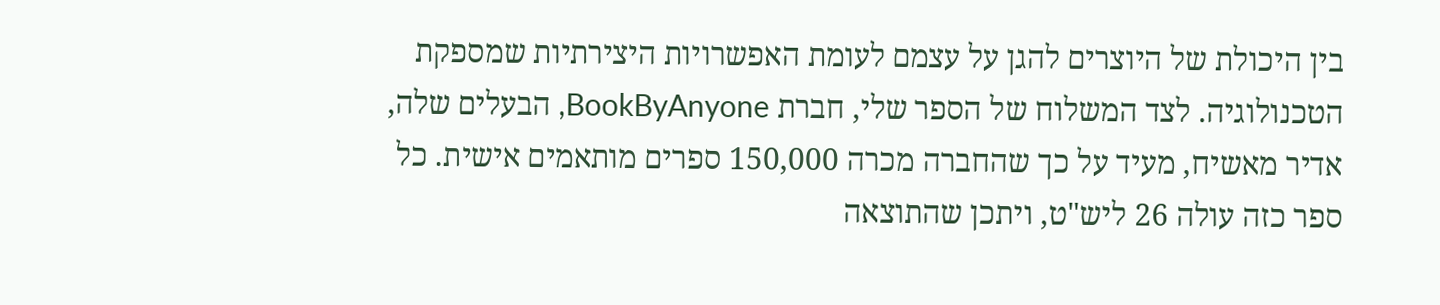בין היכולת של היוצרים להגן על עצמם לעומת האפשרויות היצירתיות שמספקת הטכנולוגיה. לצד המשלוח של הספר שלי, חברת BookByAnyone, הבעלים שלה, אדיר מאשיח, מעיד על כך שהחברה מכרה 150,000 ספרים מותאמים אישית. כל ספר כזה עולה 26 ליש"ט, ויתכן שהתוצאה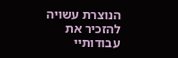הנוצרת עשויה להזכיר את עבודותיי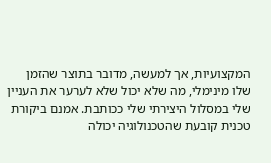המקצועיות, אך למעשה, מדובר בתוצר שהזמן שלו מינימלי, מה שלא יכול שלא לערער את העניין שלי במסלול היצירתי שלי ככותבת. אמנם ביקורת טכנית קובעת שהטכנולוגיה יכולה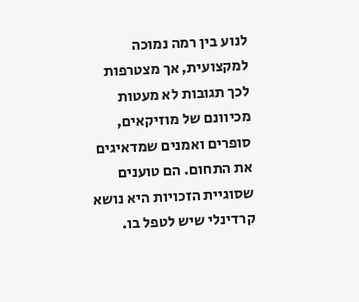לנוע בין רמה נמוכה למקצועית, אך מצטרפות לכך תגובות לא מעטות מכיוונם של מוזיקאים, סופרים ואמנים שמדאיגים את התחום. הם טוענים שסוגיית הזכויות היא נושא קרדינלי שיש לטפל בו.